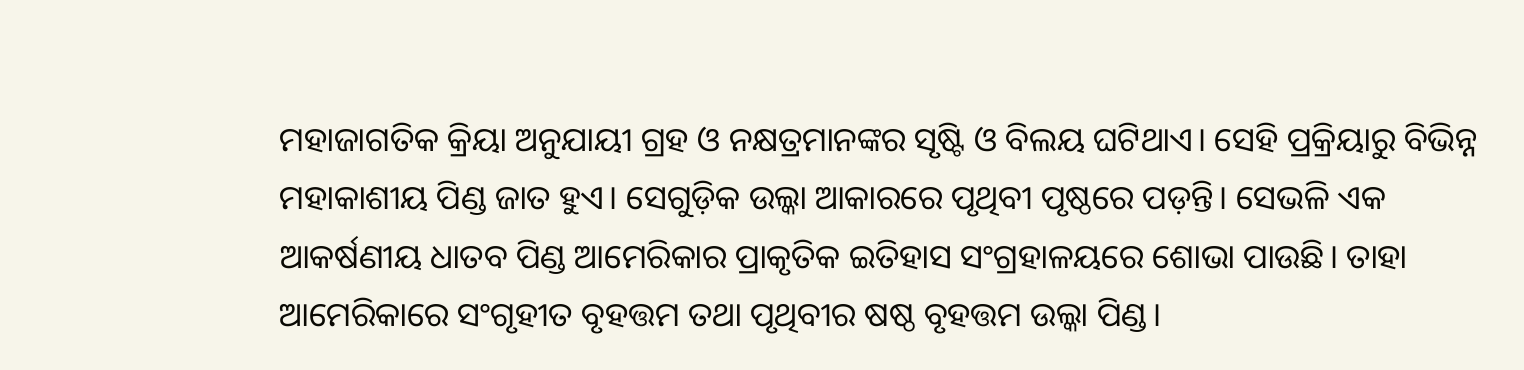ମହାଜାଗତିକ କ୍ରିୟା ଅନୁଯାୟୀ ଗ୍ରହ ଓ ନକ୍ଷତ୍ରମାନଙ୍କର ସୃଷ୍ଟି ଓ ବିଲୟ ଘଟିଥାଏ। ସେହି ପ୍ରକ୍ରିୟାରୁ ବିଭିନ୍ନ ମହାକାଶୀୟ ପିଣ୍ଡ ଜାତ ହୁଏ। ସେଗୁଡ଼ିକ ଉଲ୍କା ଆକାରରେ ପୃଥିବୀ ପୃଷ୍ଠରେ ପଡ଼ନ୍ତି। ସେଭଳି ଏକ ଆକର୍ଷଣୀୟ ଧାତବ ପିଣ୍ଡ ଆମେରିକାର ପ୍ରାକୃତିକ ଇତିହାସ ସଂଗ୍ରହାଳୟରେ ଶୋଭା ପାଉଛି। ତାହା ଆମେରିକାରେ ସଂଗୃହୀତ ବୃହତ୍ତମ ତଥା ପୃଥିବୀର ଷଷ୍ଠ ବୃହତ୍ତମ ଉଲ୍କା ପିଣ୍ଡ।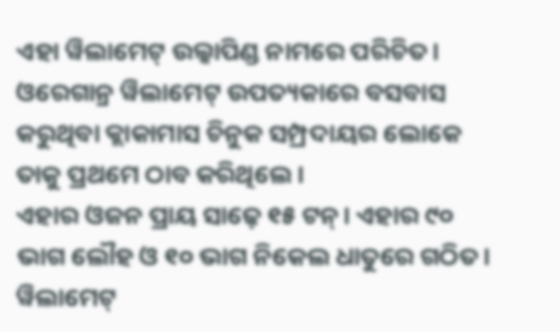ଏହା ୱିଲାମେଟ୍ ଉଲ୍କାପିଣ୍ଡ ନାମରେ ପରିଚିତ। ଓରେଗାନ୍ର ୱିଲାମେଟ୍ ଉପତ୍ୟକାରେ ବସବାସ କରୁଥିବା କ୍ଲାକାମାସ ଚିନୁକ ସମ୍ପ୍ରଦାୟର ଲୋକେ ତାକୁ ପ୍ରଥମେ ଠାବ କରିଥିଲେ।
ଏହାର ଓଜନ ପ୍ରାୟ ସାଢ଼େ ୧୫ ଟନ୍। ଏହାର ୯୦ ଭାଗ ଲୌହ ଓ ୧୦ ଭାଗ ନିକେଲ ଧାତୁରେ ଗଠିତ। ୱିଲାମେଟ୍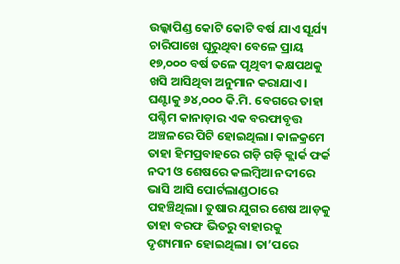ଉଲ୍କାପିଣ୍ଡ କୋଟି କୋଟି ବର୍ଷ ଯାଏ ସୂର୍ଯ୍ୟ ଚାରିପାଖେ ଘୂରୁଥିବା ବେଳେ ପ୍ରାୟ ୧୭,୦୦୦ ବର୍ଷ ତଳେ ପୃଥିବୀ କକ୍ଷପଥକୁ ଖସି ଆସିଥିବା ଅନୁମାନ କରାଯାଏ। ଘଣ୍ଟାକୁ ୬୪,୦୦୦ କି.ମି. ବେଗରେ ତାହା ପଶ୍ଚିମ କାନାଡ଼ାର ଏକ ବରଫାବୃତ୍ତ ଅଞ୍ଚଳରେ ପିଟି ହୋଇଥିଲା। କାଳକ୍ରମେ ତାହା ହିମପ୍ରବାହରେ ଗଡ଼ି ଗଡ଼ି କ୍ଲାର୍କ ଫର୍କ ନଦୀ ଓ ଶେଷରେ କଲମ୍ବିଆ ନଦୀରେ ଭାସି ଆସି ପୋର୍ଟଲାଣ୍ଡଠାରେ ପହଞ୍ଚିଥିଲା। ତୁଷାର ଯୁଗର ଶେଷ ଆଡ଼କୁ ତାହା ବରଫ ଭିତରୁ ବାହାରକୁ ଦୃଶ୍ୟମାନ ହୋଇଥିଲା। ତା’ପରେ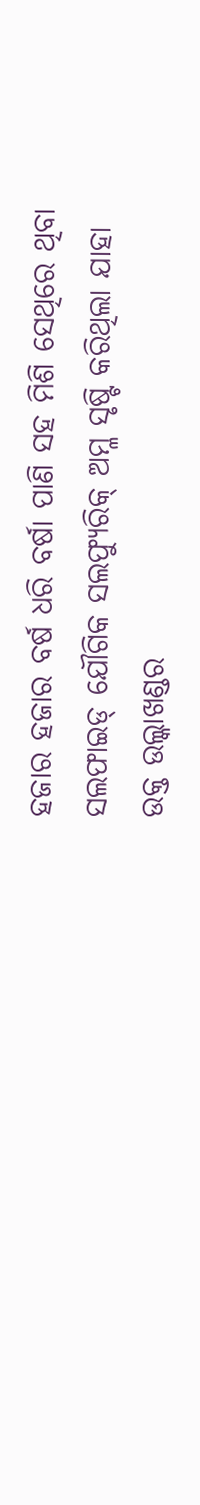ହଜାର ହଜାର ବର୍ଷ ଧରି ବର୍ଷା ପାଣି ସହ ମିଶି ସେଥିରେ ଥିବା ସଲଫାଇଡ୍ ଯୌଗିକ ସଲଫ୍ୟୁରିକ୍ ଅମ୍ଳ ସୃଷ୍ଟି କରିଥିଲା ଯାହା ଉକ୍ତ ଉଲ୍କାଖଣ୍ଡର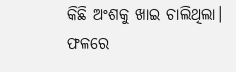କିଛି ଅଂଶକୁ ଖାଇ ଚାଲିଥିଲା। ଫଳରେ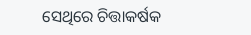ସେଥିରେ ଚିତ୍ତାକର୍ଷକ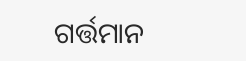ଗର୍ତ୍ତମାନ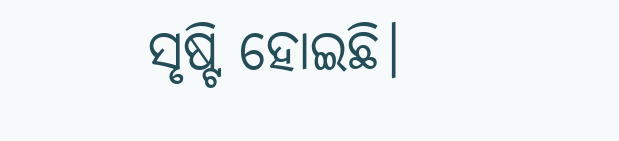ସୃଷ୍ଟି ହୋଇଛି।